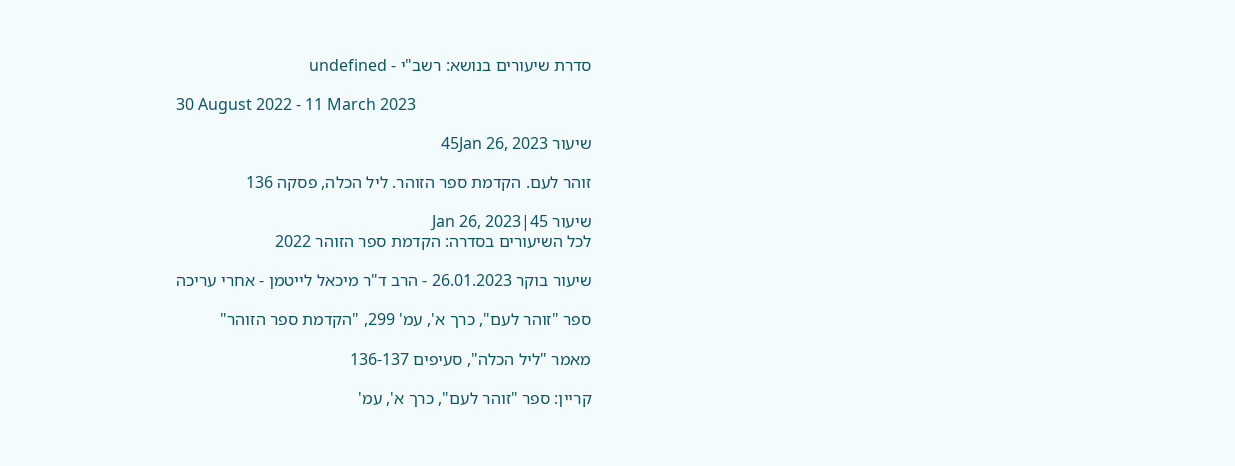סדרת שיעורים בנושא: רשב"י - undefined

30 August 2022 - 11 March 2023

שיעור 45Jan 26, 2023

זוהר לעם. הקדמת ספר הזוהר. ליל הכלה, פסקה 136

שיעור 45|Jan 26, 2023
לכל השיעורים בסדרה: הקדמת ספר הזוהר 2022

שיעור בוקר 26.01.2023 - הרב ד"ר מיכאל לייטמן - אחרי עריכה

ספר "זוהר לעם", כרך א', עמ' 299, "הקדמת ספר הזוהר"

מאמר "ליל הכלה", סעיפים 136-137

קריין: ספר "זוהר לעם", כרך א', עמ'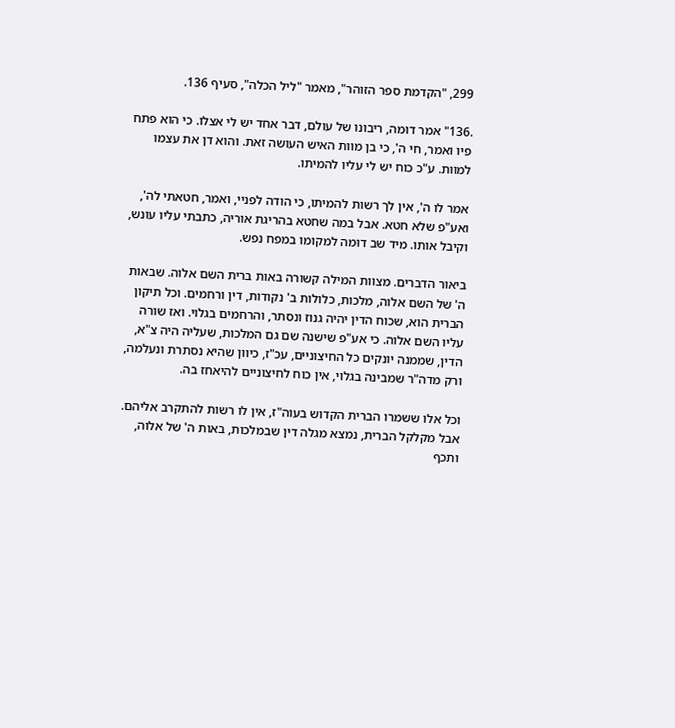299, "הקדמת ספר הזוהר", מאמר "ליל הכלה", סעיף 136.

.136" אמר דוּמה, ריבונו של עולם, דבר אחד יש לי אצלו. כי הוא פתח פיו ואמר, חי ה', כי בן מוות האיש העושה זאת. והוא דן את עצמו למוות. ע"כ כוח יש לי עליו להמיתו.

אמר לו ה', אין לך רשות להמיתו, כי הודה לפניי, ואמר, חטאתי לה', ואע"פ שלא חטא. אבל במה שחטא בהריגת אוריה, כתבתי עליו עונש, וקיבל אותו. מיד שב דוּמה למקומו במפח נפש.

ביאור הדברים. מצוות המילה קשורה באות ברית השם אלוה. שבאות ה' של השם אלוה, מלכות, כלולות ב' נקודות, דין ורחמים. וכל תיקון הברית הוא, שכוח הדין יהיה גנוז ונסתר, והרחמים בגלוי. ואז שורה עליו השם אלוה. כי אע"פ שישנה שם גם המלכות, שעליה היה צ"א, הדין, שממנה יונקים כל החיצוניים, עכ"ז, כיוון שהיא נסתרת ונעלמה, ורק מדה"ר שמבינה בגלוי, אין כוח לחיצוניים להיאחז בה.

וכל אלו ששמרו הברית הקדוש בעוה"ז, אין לו רשות להתקרב אליהם. אבל מקלקל הברית, נמצא מגלה דין שבמלכות, באות ה' של אלוה, ותכף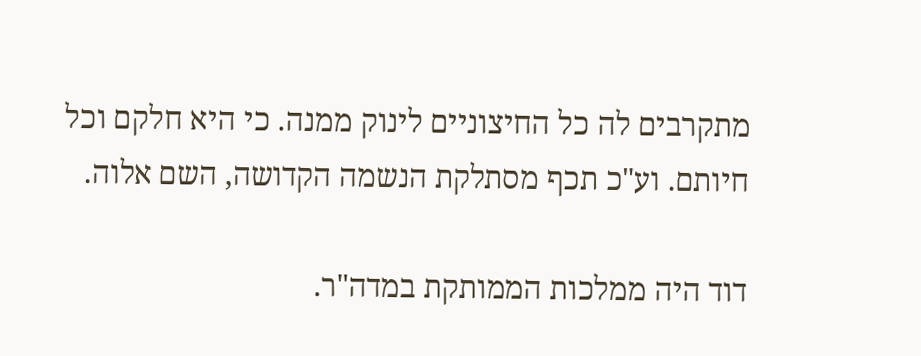מתקרבים לה כל החיצוניים לינוק ממנה. כי היא חלקם וכל חיותם. וע"כ תכף מסתלקת הנשמה הקדושה, השם אלוה.

דוד היה ממלכות הממותקת במדה"ר.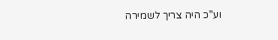וע"כ היה צריך לשמירה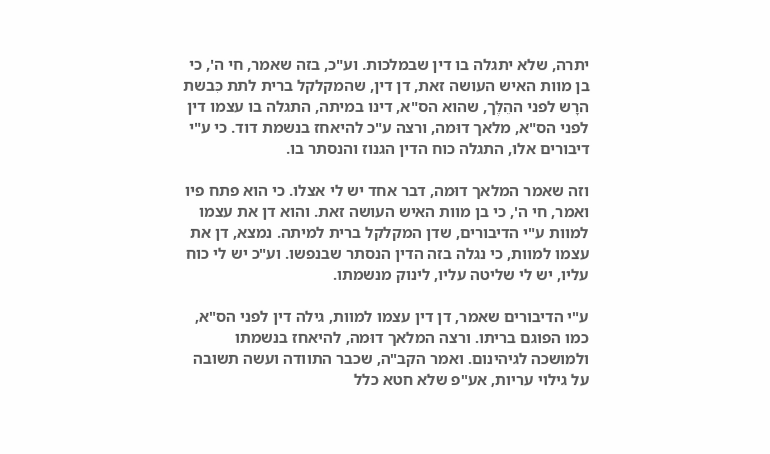יתרה, שלא יתגלה בו דין שבמלכות. וע"כ, בזה שאמר, חי ה', כי בן מוות האיש העושה זאת, דן דין, שהמקלקל ברית לתת כִּבשת הרָש לפני ההֵלֶך, שהוא הס"א, דינו במיתה, התגלה בו עצמו דין לפני הס"א, מלאך דוּמה, ורצה ע"כ להיאחז בנשמת דוד. כי ע"י דיבורים אלו, התגלה כוח הדין הגנוז והנסתר בו.

וזה שאמר המלאך דוּמה, דבר אחד יש לי אצלו. כי הוא פתח פיו ואמר, חי ה', כי בן מוות האיש העושה זאת. והוא דן את עצמו למוות ע"י הדיבורים, שדן המקלקל ברית למיתה. נמצא, דן את עצמו למוות, כי נגלה בזה הדין הנסתר שבנפשו. וע"כ יש לי כוח עליו, יש לי שליטה עליו, לינוק מנשמתו.

ע"י הדיבורים שאמר, דן דין עצמו למוות, גילה דין לפני הס"א, כמו הפוגם בריתו. ורצה המלאך דוּמה, להיאחז בנשמתו ולמושכה לגיהינום. ואמר הקב"ה, שכבר התוודה ועשה תשובה על גילוי עריות, אע"פ שלא חטא כלל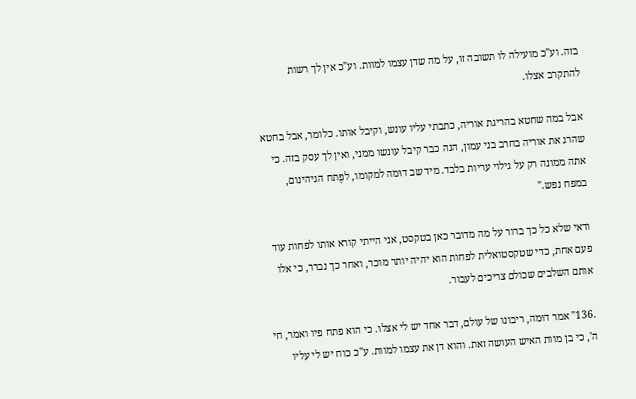בזה. וע"כ מועילה לו תשובה זו, על מה שדן עצמו למוות. וע"כ אין לך רשות להתקרב אצלו.

אבל במה שחטא בהריגת אוריה, כתבתי עליו עונש, וקיבל אותו. כלומר, אבל בחטא שהרג את אוריה בחרב בני עמון, הנה כבר קיבל עונשו ממני, ואין לך עסק בזה. כי אתה ממונה רק על גילוי עריות בלבד. מיד שב דוּמה למקומו, לפֶתח הגיהינום, במפח נפש."

ודאי שלא כל כך ברור על מה מדובר כאן בטקסט, אני הייתי קורא אותו לפחות עוד פעם אחת, כדי שטקסטואלית לפחות הוא יהיה יותר מוכר, ואחר כך נברר, כי אלו אותם השלבים שכולם צריכים לעבור.

.136" אמר דוּמה, ריבונו של עולם, דבר אחד יש לי אצלו. כי הוא פתח פיו ואמר, חי ה', כי בן מוות האיש העושה זאת. והוא דן את עצמו למוות. ע"כ כוח יש לי עליו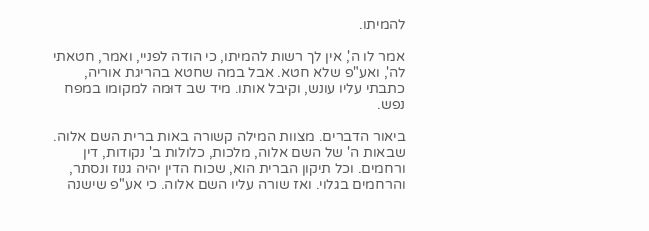להמיתו.

אמר לו ה', אין לך רשות להמיתו, כי הודה לפניי, ואמר, חטאתי לה', ואע"פ שלא חטא. אבל במה שחטא בהריגת אוריה, כתבתי עליו עונש, וקיבל אותו. מיד שב דוּמה למקומו במפח נפש.

ביאור הדברים. מצוות המילה קשורה באות ברית השם אלוה. שבאות ה' של השם אלוה, מלכות, כלולות ב' נקודות, דין ורחמים. וכל תיקון הברית הוא, שכוח הדין יהיה גנוז ונסתר, והרחמים בגלוי. ואז שורה עליו השם אלוה. כי אע"פ שישנה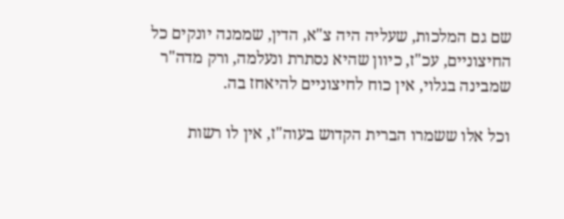שם גם המלכות, שעליה היה צ"א, הדין, שממנה יונקים כל החיצוניים, עכ"ז, כיוון שהיא נסתרת ונעלמה, ורק מדה"ר שמבינה בגלוי, אין כוח לחיצוניים להיאחז בה.

וכל אלו ששמרו הברית הקדוש בעוה"ז, אין לו רשות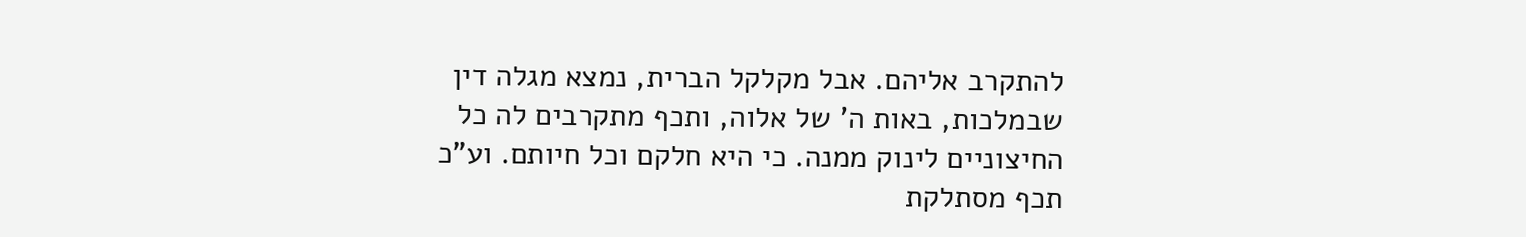להתקרב אליהם. אבל מקלקל הברית, נמצא מגלה דין שבמלכות, באות ה' של אלוה, ותכף מתקרבים לה כל החיצוניים לינוק ממנה. כי היא חלקם וכל חיותם. וע"כ תכף מסתלקת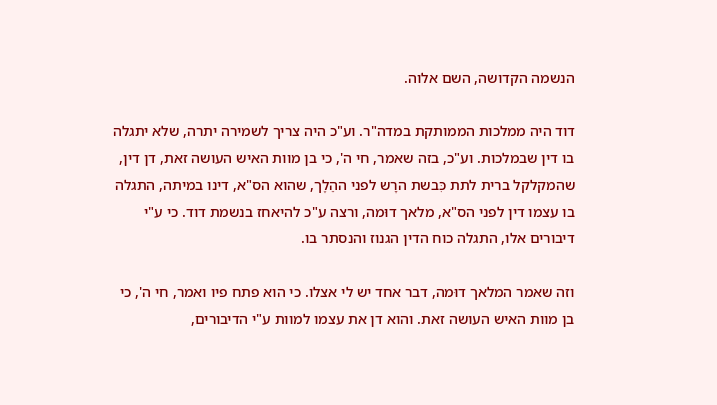הנשמה הקדושה, השם אלוה.

דוד היה ממלכות הממותקת במדה"ר. וע"כ היה צריך לשמירה יתרה, שלא יתגלה בו דין שבמלכות. וע"כ, בזה שאמר, חי ה', כי בן מוות האיש העושה זאת, דן דין, שהמקלקל ברית לתת כִּבשת הרָש לפני ההֵלֶך, שהוא הס"א, דינו במיתה, התגלה בו עצמו דין לפני הס"א, מלאך דוּמה, ורצה ע"כ להיאחז בנשמת דוד. כי ע"י דיבורים אלו, התגלה כוח הדין הגנוז והנסתר בו.

וזה שאמר המלאך דוּמה, דבר אחד יש לי אצלו. כי הוא פתח פיו ואמר, חי ה', כי בן מוות האיש העושה זאת. והוא דן את עצמו למוות ע"י הדיבורים,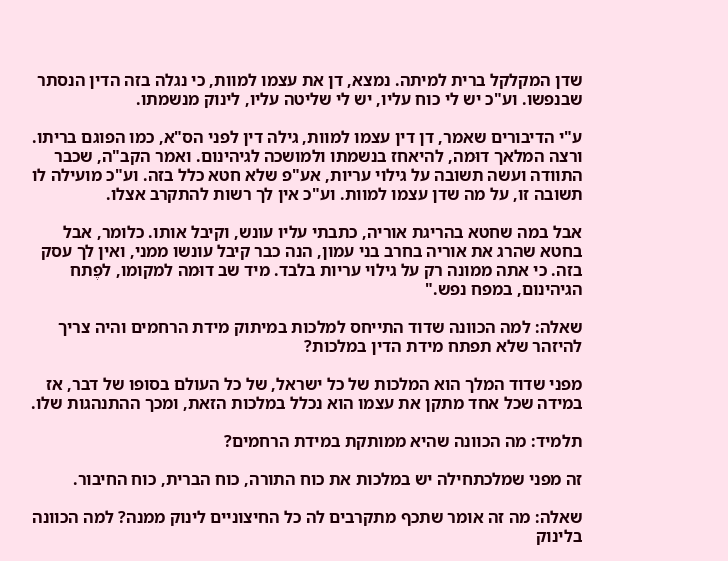שדן המקלקל ברית למיתה. נמצא, דן את עצמו למוות, כי נגלה בזה הדין הנסתר שבנפשו. וע"כ יש לי כוח עליו, יש לי שליטה עליו, לינוק מנשמתו.

ע"י הדיבורים שאמר, דן דין עצמו למוות, גילה דין לפני הס"א, כמו הפוגם בריתו. ורצה המלאך דוּמה, להיאחז בנשמתו ולמושכה לגיהינום. ואמר הקב"ה, שכבר התוודה ועשה תשובה על גילוי עריות, אע"פ שלא חטא כלל בזה. וע"כ מועילה לו תשובה זו, על מה שדן עצמו למוות. וע"כ אין לך רשות להתקרב אצלו.

אבל במה שחטא בהריגת אוריה, כתבתי עליו עונש, וקיבל אותו. כלומר, אבל בחטא שהרג את אוריה בחרב בני עמון, הנה כבר קיבל עונשו ממני, ואין לך עסק בזה. כי אתה ממונה רק על גילוי עריות בלבד. מיד שב דוּמה למקומו, לפֶתח הגיהינום, במפח נפש."

שאלה: למה הכוונה שדוד התייחס למלכות במיתוק מידת הרחמים והיה צריך להיזהר שלא תפתח מידת הדין במלכות?

מפני שדוד המלך הוא המלכות של כל ישראל, של כל העולם בסופו של דבר, אז במידה שכל אחד מתקן את עצמו הוא נכלל במלכות הזאת, ומכך ההתנהגות שלו.

תלמיד: מה הכוונה שהיא ממותקת במידת הרחמים?

זה מפני שמלכתחילה יש במלכות את כוח התורה, כוח הברית, כוח החיבור.

שאלה: מה זה אומר שתכף מתקרבים לה כל החיצוניים לינוק ממנה? למה הכוונה בלינוק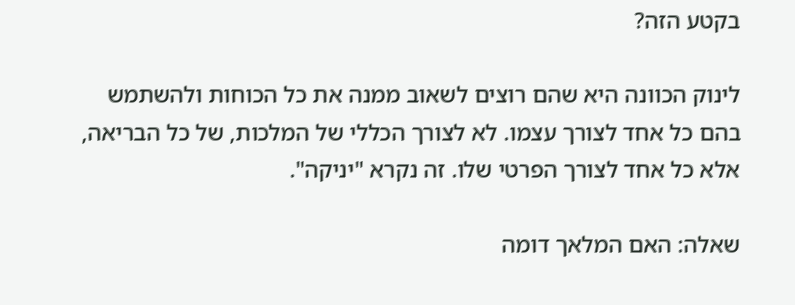בקטע הזה?

לינוק הכוונה היא שהם רוצים לשאוב ממנה את כל הכוחות ולהשתמש בהם כל אחד לצורך עצמו. לא לצורך הכללי של המלכות, של כל הבריאה, אלא כל אחד לצורך הפרטי שלו. זה נקרא "יניקה".

שאלה: האם המלאך דומה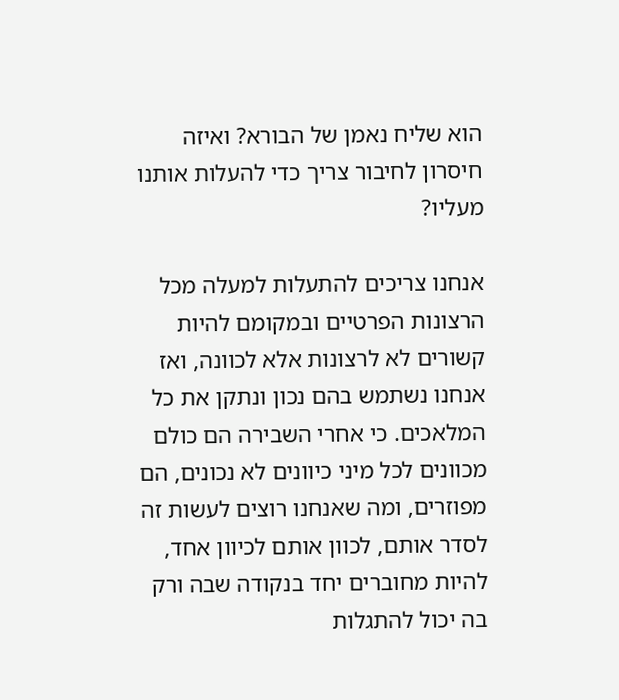הוא שליח נאמן של הבורא? ואיזה חיסרון לחיבור צריך כדי להעלות אותנו מעליו?

אנחנו צריכים להתעלות למעלה מכל הרצונות הפרטיים ובמקומם להיות קשורים לא לרצונות אלא לכוונה, ואז אנחנו נשתמש בהם נכון ונתקן את כל המלאכים. כי אחרי השבירה הם כולם מכוונים לכל מיני כיוונים לא נכונים, הם מפוזרים, ומה שאנחנו רוצים לעשות זה לסדר אותם, לכוון אותם לכיוון אחד, להיות מחוברים יחד בנקודה שבה ורק בה יכול להתגלות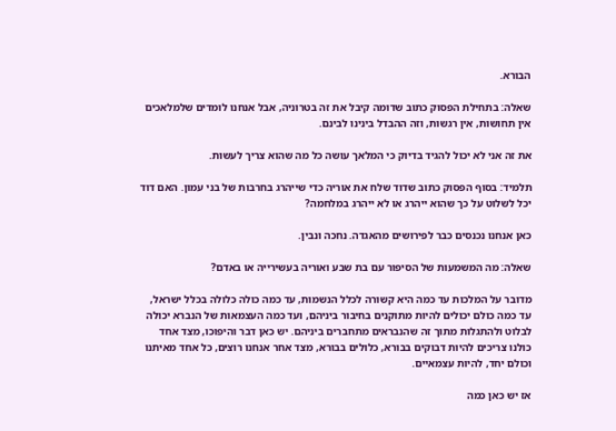הבורא.

שאלה: בתחילת הפסוק כתוב שדומה קיבל את זה בטרוניה, אבל אנחנו לומדים שלמלאכים אין תחושות, אין רגשות, וזה ההבדל בינינו לבינם.

את זה אני לא יכול להגיד בדיוק כי המלאך עושה כל מה שהוא צריך לעשות.

תלמיד: בסוף הפסוק כתוב שדוד שלח את אוריה כדי שייהרג בחרבות של בני עמון. האם דוד יכל לשלוט על כך שהוא ייהרג או לא ייהרג במלחמה?

כאן אנחנו נכנסים כבר לפירושים מהאגדה. נחכה ונבין.

שאלה: מה המשמעות של הסיפור עם בת שבע ואוריה בעשירייה או באדם?

מדובר על המלכות עד כמה היא קשורה לכלל הנשמות, עד כמה כולה כלולה בכלל ישראל, עד כמה כולם יכולים להיות מתוקנים בחיבור ביניהם, ועד כמה העצמאות של הנברא יכולה לבלוט ולהתגלות מתוך זה שהנבראים מתחברים ביניהם. יש כאן דבר והיפוכו, מצד אחד כולנו צריכים להיות דבוקים בבורא, כלולים בבורא, מצד אחר אנחנו רוצים, כל אחד מאיתנו וכולם יחד, להיות עצמאיים.

אז יש כאן כמה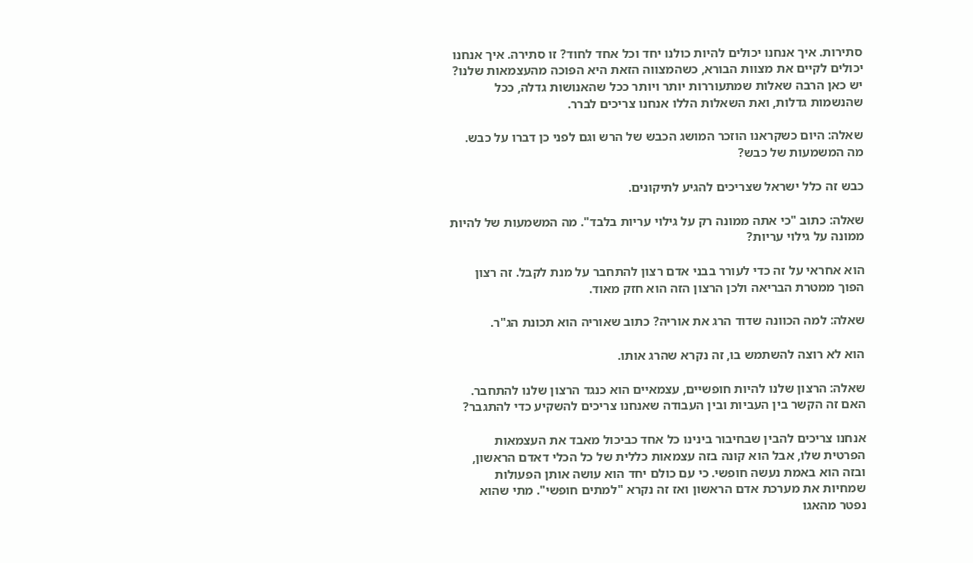סתירות. איך אנחנו יכולים להיות כולנו יחד וכל אחד לחוד? זו סתירה. איך אנחנו יכולים לקיים את מצוות הבורא, כשהמצווה הזאת היא הפוכה מהעצמאות שלנו? יש כאן הרבה שאלות שמתעוררות יותר ויותר ככל שהאנושות גדלה, ככל שהנשמות גדלות, ואת השאלות הללו אנחנו צריכים לברר.

שאלה: היום כשקראנו הוזכר המושג הכבש של הרש וגם לפני כן דברו על כבש. מה המשמעות של כבש?

כבש זה כלל ישראל שצריכים להגיע לתיקונים.

שאלה: כתוב "כי אתה ממונה רק על גילוי עריות בלבד". מה המשמעות של להיות ממונה על גילוי עריות?

הוא אחראי על זה כדי לעורר בבני אדם רצון להתחבר על מנת לקבל. זה רצון הפוך ממטרת הבריאה ולכן הרצון הזה הוא חזק מאוד.

שאלה: למה הכוונה שדוד הרג את אוריה? כתוב שאוריה הוא תכונת הג"ר.

הוא לא רוצה להשתמש בו, זה נקרא שהרג אותו.

שאלה: הרצון שלנו להיות חופשיים, עצמאיים הוא כנגד הרצון שלנו להתחבר. האם זה הקשר בין העביות ובין העבודה שאנחנו צריכים להשקיע כדי להתגבר?

אנחנו צריכים להבין שבחיבור בינינו כל אחד כביכול מאבד את העצמאות הפרטית שלו, אבל הוא קונה בזה עצמאות כללית של כל הכלי דאדם הראשון, ובזה הוא באמת נעשה חופשי. כי עם כולם יחד הוא עושה אותן הפעולות שמחיות את מערכת אדם הראשון ואז זה נקרא "למתים חופשי". מתי שהוא נפטר מהאגו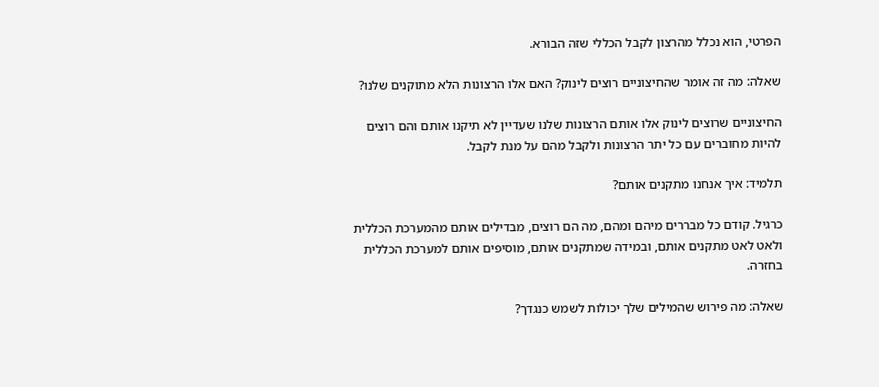הפרטי, הוא נכלל מהרצון לקבל הכללי שזה הבורא.

שאלה: מה זה אומר שהחיצוניים רוצים לינוק? האם אלו הרצונות הלא מתוקנים שלנו?

החיצוניים שרוצים לינוק אלו אותם הרצונות שלנו שעדיין לא תיקנו אותם והם רוצים להיות מחוברים עם כל יתר הרצונות ולקבל מהם על מנת לקבל.

תלמיד: איך אנחנו מתקנים אותם?

כרגיל. קודם כל מבררים מיהם ומהם, מה הם רוצים, מבדילים אותם מהמערכת הכללית ולאט לאט מתקנים אותם, ובמידה שמתקנים אותם, מוסיפים אותם למערכת הכללית בחזרה.

שאלה: מה פירוש שהמילים שלך יכולות לשמש כנגדך?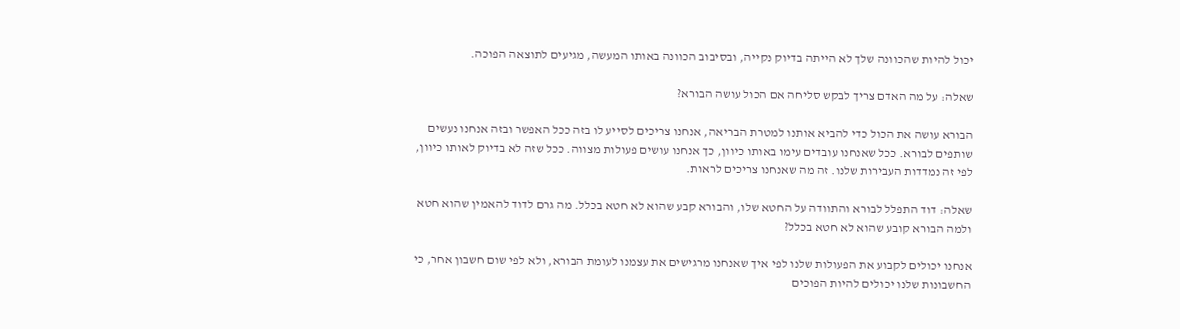יכול להיות שהכוונה שלך לא הייתה בדיוק נקייה, ובסיבוב הכוונה באותו המעשה, מגיעים לתוצאה הפוכה.

שאלה: על מה האדם צריך לבקש סליחה אם הכול עושה הבורא?

הבורא עושה את הכול כדי להביא אותנו למטרת הבריאה, אנחנו צריכים לסייע לו בזה ככל האפשר ובזה אנחנו נעשים שותפים לבורא. ככל שאנחנו עובדים עימו באותו כיוון, כך אנחנו עושים פעולות מצווה. ככל שזה לא בדיוק לאותו כיוון, לפי זה נמדדות העבירות שלנו. זה מה שאנחנו צריכים לראות.

שאלה: דוד התפלל לבורא והתוודה על החטא שלו, והבורא קבע שהוא לא חטא בכלל. מה גרם לדוד להאמין שהוא חטא ולמה הבורא קובע שהוא לא חטא בכלל?

אנחנו יכולים לקבוע את הפעולות שלנו לפי איך שאנחנו מרגישים את עצמנו לעומת הבורא, ולא לפי שום חשבון אחר, כי החשבונות שלנו יכולים להיות הפוכים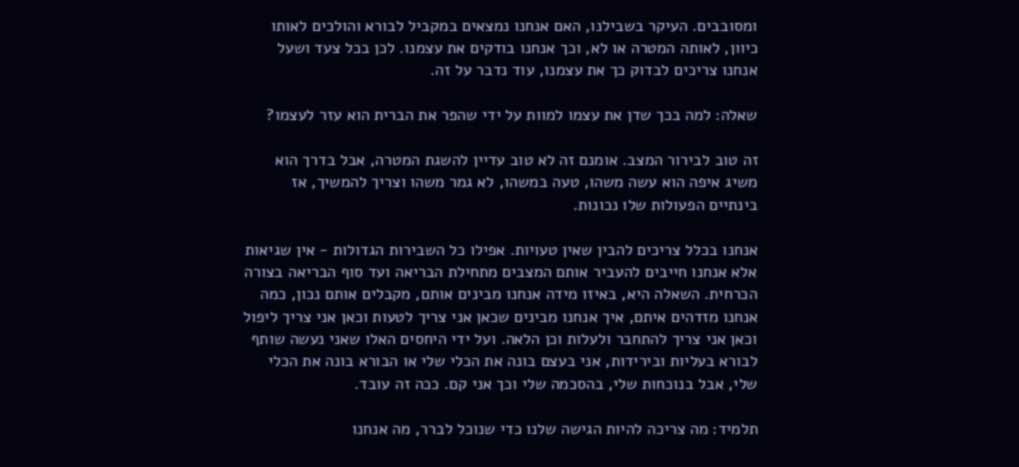ומסובבים. העיקר בשבילנו, האם אנחנו נמצאים במקביל לבורא והולכים לאותו כיוון, לאותה המטרה או לא, וכך אנחנו בודקים את עצמנו. לכן בכל צעד ושעל אנחנו צריכים לבדוק כך את עצמנו, עוד נדבר על זה.

שאלה: למה בכך שדן את עצמו למוות על ידי שהפר את הברית הוא עזר לעצמו?

זה טוב לבירור המצב. אומנם זה לא טוב עדיין להשגת המטרה, אבל בדרך הוא משיג איפה הוא עשה משהו, טעה במשהו, לא גמר משהו וצריך להמשיך, אז בינתיים הפעולות שלו נכונות.

אנחנו בכלל צריכים להבין שאין טעויות. אפילו כל השבירות הגדולות - אין שגיאות אלא אנחנו חייבים להעביר אותם המצבים מתחילת הבריאה ועד סוף הבריאה בצורה הכרחית. השאלה היא, באיזו מידה אנחנו מבינים אותם, מקבלים אותם נכון, כמה אנחנו מזדהים איתם, איך אנחנו מבינים שכאן אני צריך לטעות וכאן אני צריך ליפול וכאן אני צריך להתחבר ולעלות וכן הלאה. ועל ידי היחסים האלו שאני נעשה שותף לבורא בעליות ובירידות, אני בעצם בונה את הכלי שלי או הבורא בונה את הכלי שלי, אבל בנוכחות שלי, בהסכמה שלי וכך אני קם. ככה זה עובד.

תלמיד: מה צריכה להיות הגישה שלנו כדי שנוכל לברר, מה אנחנו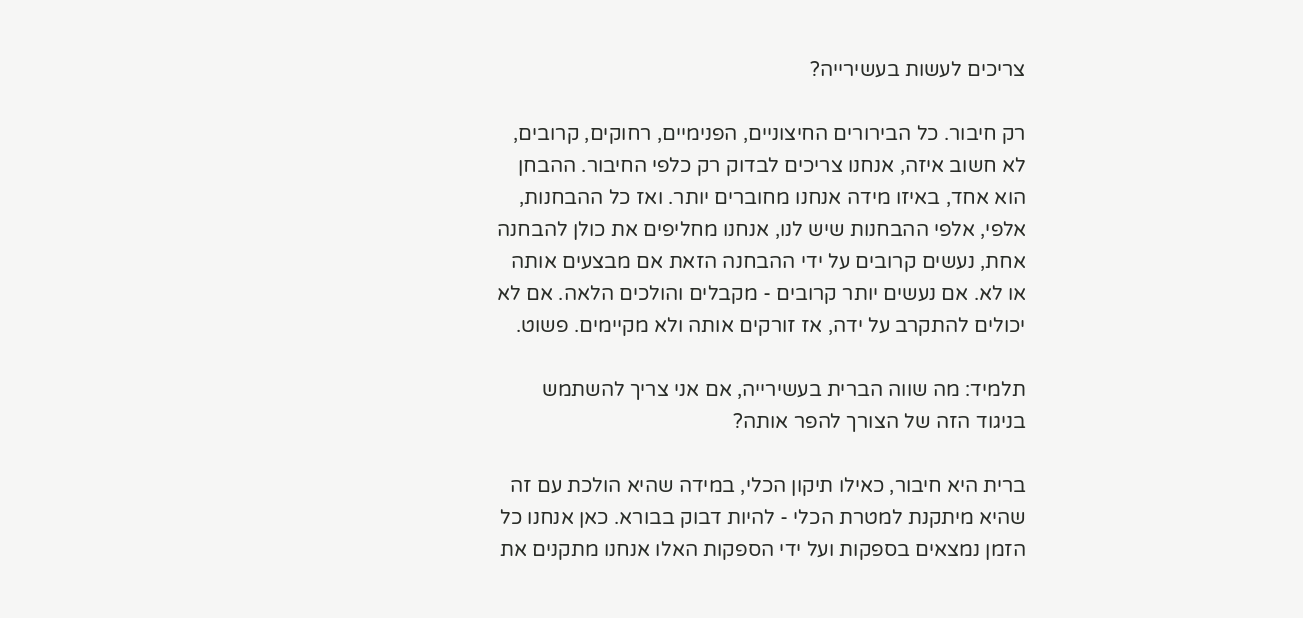צריכים לעשות בעשירייה?

רק חיבור. כל הבירורים החיצוניים, הפנימיים, רחוקים, קרובים, לא חשוב איזה, אנחנו צריכים לבדוק רק כלפי החיבור. ההבחן הוא אחד, באיזו מידה אנחנו מחוברים יותר. ואז כל ההבחנות, אלפי, אלפי ההבחנות שיש לנו, אנחנו מחליפים את כולן להבחנה אחת, נעשים קרובים על ידי ההבחנה הזאת אם מבצעים אותה או לא. אם נעשים יותר קרובים - מקבלים והולכים הלאה. אם לא יכולים להתקרב על ידה, אז זורקים אותה ולא מקיימים. פשוט.

תלמיד: מה שווה הברית בעשירייה, אם אני צריך להשתמש בניגוד הזה של הצורך להפר אותה?

ברית היא חיבור, כאילו תיקון הכלי, במידה שהיא הולכת עם זה שהיא מיתקנת למטרת הכלי - להיות דבוק בבורא. כאן אנחנו כל הזמן נמצאים בספקות ועל ידי הספקות האלו אנחנו מתקנים את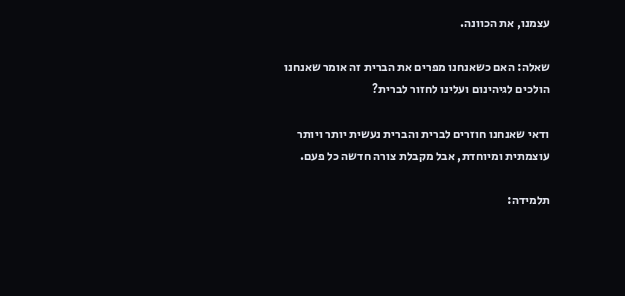עצמנו, את הכוונה.

שאלה: האם כשאנחנו מפרים את הברית זה אומר שאנחנו הולכים לגיהינום ועלינו לחזור לברית?

ודאי שאנחנו חוזרים לברית והברית נעשית יותר ויותר עוצמתית ומיוחדת, אבל מקבלת צורה חדשה כל פעם.

תלמידה: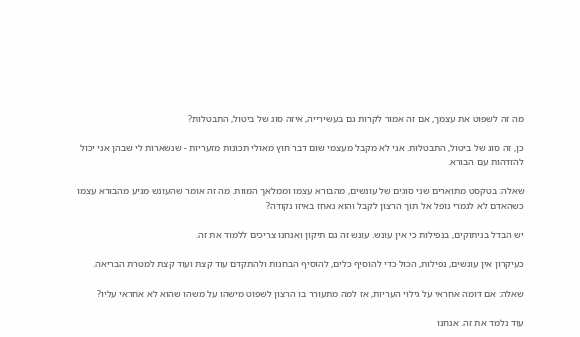מה זה לשפוט את עצמך, אם זה אמור לקרות גם בעשירייה, איזה סוג של ביטול, התבטלות?

כן, זה סוג של ביטול, התבטלות. אני לא מקבל מעצמי שום דבר חוץ מאולי תכונות מזעריות - שנשארות לי שבהן אני יכול להזדהות עם הבורא.

שאלה: בטקסט מתוארים שני סוגים של עונשים, מהבורא עצמו וממלאך המוות. מה זה אומר שהעונש מגיע מהבורא עצמו כשהאדם לא לגמרי נופל אל תוך הרצון לקבל והוא נאחז באיזו נקודה?

יש הבדל בניתוקים, בנפילות כי אין עונש. עונש זה גם תיקון ואנחנו צריכים ללמוד את זה.

כעיקרון אין עונשים, נפילות, הכול כדי להוסיף כלים, להוסיף הבחנות ולהתקדם עוד קצת ועוד קצת למטרת הבריאה.

שאלה: אם דומה אחראי על גילוי העריות, אז למה מתעורר בו הרצון לשפוט מישהו על משהו שהוא לא אחראי עליו?

עוד נלמד את זה. אנחנו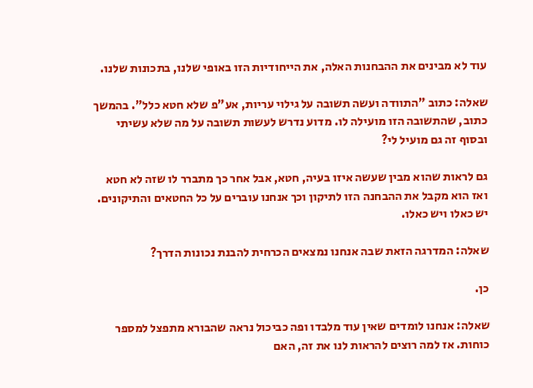עוד לא מבינים את ההבחנות האלה, את הייחודיות הזו באופי שלנו, בתכונות שלנו.

שאלה: כתוב "התוודה ועשה תשובה על גילוי עריות, אע"פ שלא חטא כלל". בהמשך כתוב, שהתשובה הזו מועילה לו. מדוע נדרש לעשות תשובה על מה שלא עשיתי ובסוף זה גם מועיל לי?

גם לראות שהוא מבין שעשה איזו בעיה, חטא, אבל אחר כך מתברר לו שזה לא חטא ואז הוא מקבל את ההבחנה הזו לתיקון וכך אנחנו עוברים על כל החטאים והתיקונים. יש כאלו ויש כאלו.

שאלה: המדרגה הזאת שבה אנחנו נמצאים הכרחית להבנת נכונות הדרך?

כן.

שאלה: אנחנו לומדים שאין עוד מלבדו ופה כביכול נראה שהבורא מתפצל למספר כוחות. אז למה רוצים להראות לנו את זה, האם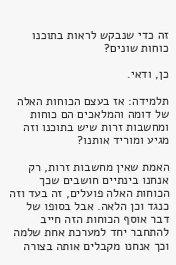זה כדי שנבקש לראות בתוכנו כוחות שונים?

כן, ודאי.

תלמידה: אז בעצם הכוחות האלה של דומה והמלאכים הם כוחות ומחשבות זרות שיש בתוכנו וזה מגיע ומוריד אותנו?

האמת שאין מחשבות זרות, רק אנחנו בינתיים חושבים שכך הכוחות האלה פועלים, זה בעד וזה כנגד וכן הלאה. אבל בסופו של דבר אוסף הכוחות הזה חייב להתחבר יחד למערכת אחת שלמה וכך אנחנו מקבלים אותה בצורה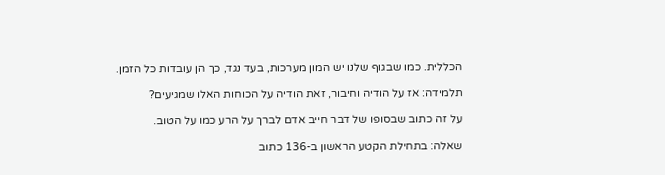הכללית. כמו שבגוף שלנו יש המון מערכות, בעד נגד, כך הן עובדות כל הזמן.

תלמידה: אז על הודיה וחיבור, זאת הודיה על הכוחות האלו שמגיעים?

על זה כתוב שבסופו של דבר חייב אדם לברך על הרע כמו על הטוב.

שאלה: בתחילת הקטע הראשון ב-136 כתוב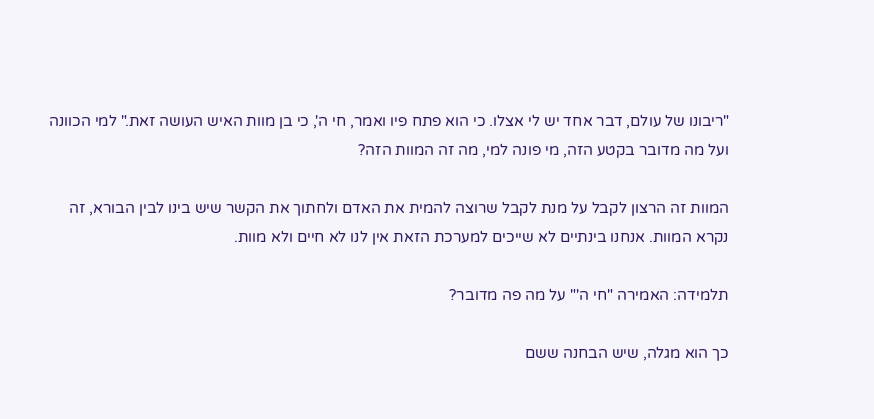"ריבונו של עולם, דבר אחד יש לי אצלו. כי הוא פתח פיו ואמר, חי ה', כי בן מוות האיש העושה זאת." למי הכוונה ועל מה מדובר בקטע הזה, מי פונה למי, מה זה המוות הזה?

המוות זה הרצון לקבל על מנת לקבל שרוצה להמית את האדם ולחתוך את הקשר שיש בינו לבין הבורא, זה נקרא המוות. אנחנו בינתיים לא שייכים למערכת הזאת אין לנו לא חיים ולא מוות.

תלמידה: האמירה "חי ה'" על מה פה מדובר?

כך הוא מגלה, שיש הבחנה ששם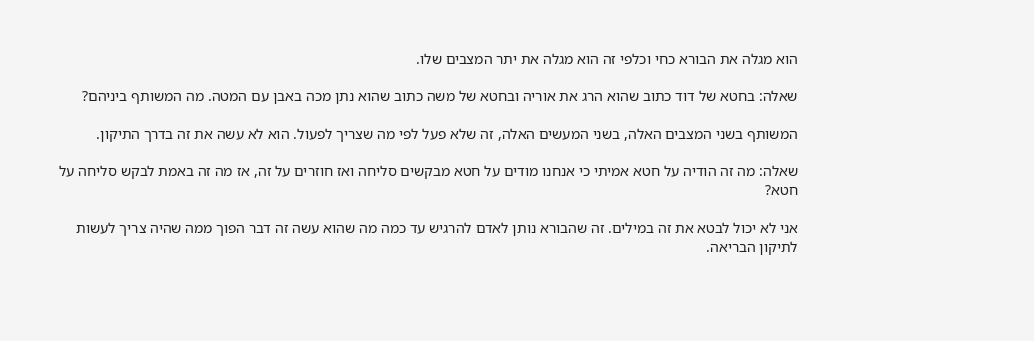הוא מגלה את הבורא כחי וכלפי זה הוא מגלה את יתר המצבים שלו.

שאלה: בחטא של דוד כתוב שהוא הרג את אוריה ובחטא של משה כתוב שהוא נתן מכה באבן עם המטה. מה המשותף ביניהם?

המשותף בשני המצבים האלה, בשני המעשים האלה, זה שלא פעל לפי מה שצריך לפעול. הוא לא עשה את זה בדרך התיקון.

שאלה: מה זה הודיה על חטא אמיתי כי אנחנו מודים על חטא מבקשים סליחה ואז חוזרים על זה, אז מה זה באמת לבקש סליחה על חטא?

אני לא יכול לבטא את זה במילים. זה שהבורא נותן לאדם להרגיש עד כמה מה שהוא עשה זה דבר הפוך ממה שהיה צריך לעשות לתיקון הבריאה.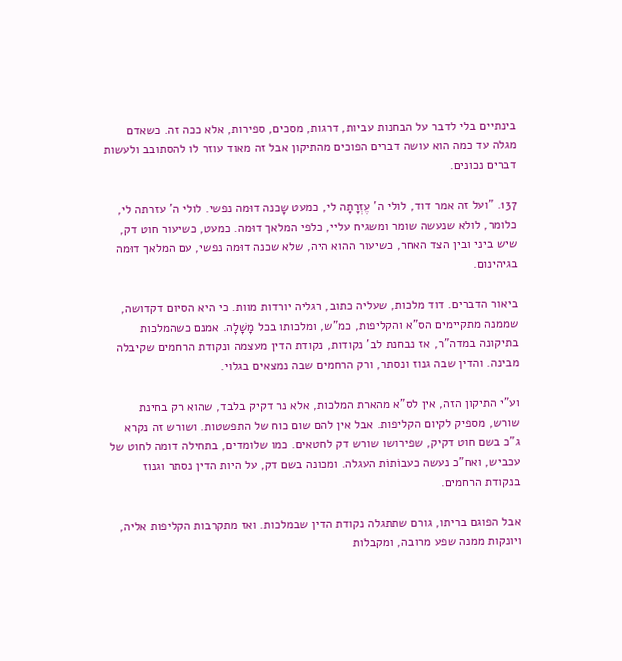בינתיים בלי לדבר על הבחנות עביות, דרגות, מסכים, ספירות, אלא ככה זה. כשאדם מגלה עד כמה הוא עושה דברים הפוכים מהתיקון אבל זה מאוד עוזר לו להסתובב ולעשות דברים נכונים.

137. "ועל זה אמר דוד, לולי ה' עֶזְרָתָה לי, כמעט שָכנה דוּמה נפשי. לולי ה' עזרתה לי, כלומר, לולא שנעשה שומר ומשגיח עליי, כלפי המלאך דוּמה. כמעט, כשיעור חוט דק, שיש ביני ובין הצד האחר, כשיעור ההוא היה, שלא שכנה דוּמה נפשי, עם המלאך דוּמה בגיהינום.

ביאור הדברים. דוד מלכות, שעליה כתוב, רגליה יורדות מוות. כי היא הסיום דקדושה, שממנה מתקיימים הס"א והקליפות, כמ"ש, ומלכותו בכל מָשָׁלָה. אמנם כשהמלכות בתיקונה במדה"ר, אז נבחנת לב' נקודות, נקודת הדין מעצמה ונקודת הרחמים שקיבלה מבינה. והדין שבה גנוז ונסתר, ורק הרחמים שבה נמצאים בגלוי.

וע"י התיקון הזה, אין לס"א מהארת המלכות, אלא נר דקיק בלבד, שהוא רק בחינת שורש, מספיק לקיום הקליפות. אבל אין להם שום כוח של התפשטות. ושורש זה נקרא ג"כ בשם חוט דקיק, שפירושו שורש דק לחטאים. כמו שלומדים, בתחילה דומה לחוט של עכביש, ואח"כ נעשה כעבוֹתוֹת העגלה. ומכונה בשם דק, על היות הדין נסתר וגנוז בנקודת הרחמים.

אבל הפוגם בריתו, גורם שתתגלה נקודת הדין שבמלכות. ואז מתקרבות הקליפות אליה, ויונקות ממנה שפע מרובה, ומקבלות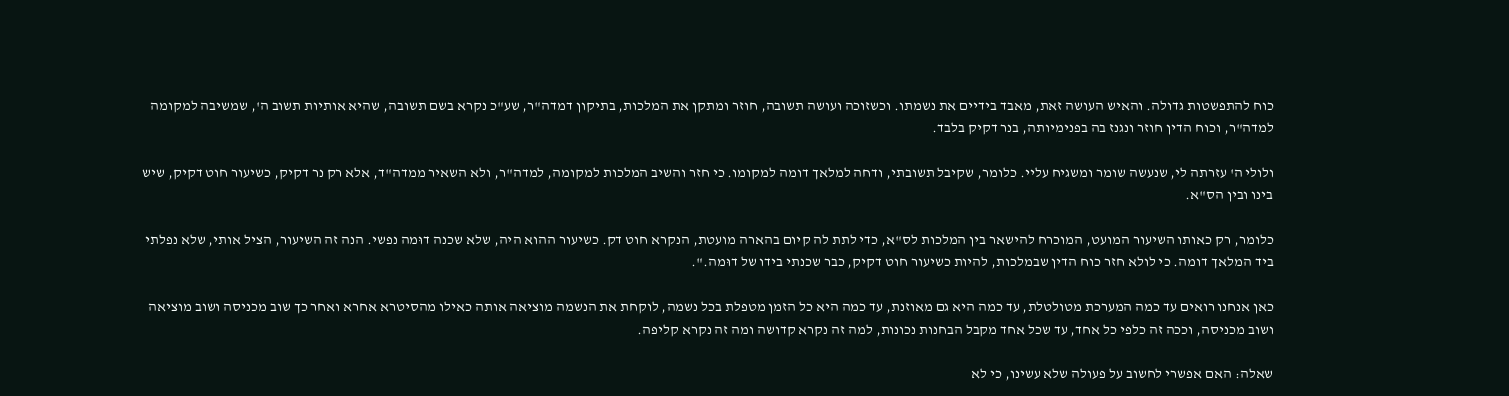כוח להתפשטות גדולה. והאיש העושה זאת, מאבד בידיים את נשמתו. וכשזוכה ועושה תשובה, חוזר ומתקן את המלכות, בתיקון דמדה"ר, שע"כ נקרא בשם תשובה, שהיא אותיות תשוב ה', שמשיבה למקומה למדה"ר, וכוח הדין חוזר ונגנז בה בפנימיותה, בנר דקיק בלבד.

ולולי ה' עזרתה לי, שנעשה שומר ומשגיח עליי. כלומר, שקיבל תשובתי, ודחה למלאך דומה למקומו. כי חזר והשיב המלכות למקומה, למדה"ר, ולא השאיר ממדה"ד, אלא רק נר דקיק, כשיעור חוט דקיק, שיש בינו ובין הס"א.

כלומר, רק כאותו השיעור המועט, המוכרח להישאר בין המלכות לס"א, כדי לתת לה קיום בהארה מועטת, הנקרא חוט דק. כשיעור ההוא היה, שלא שכנה דוּמה נפשי. הנה זה השיעור, הציל אותי, שלא נפלתי ביד המלאך דומה. כי לולא חזר כוח הדין שבמלכות, להיות כשיעור חוט דקיק, כבר שכנתי בידו של דוּמה.".

כאן אנחנו רואים עד כמה המערכת מטולטלת, עד כמה היא גם מאוזנת, עד כמה היא כל הזמן מטפלת בכל נשמה, לוקחת את הנשמה מוציאה אותה כאילו מהסיטרא אחרא ואחר כך שוב מכניסה ושוב מוציאה ושוב מכניסה, וככה זה כלפי כל אחד, עד שכל אחד מקבל הבחנות נכונות, למה זה נקרא קדושה ומה זה נקרא קליפה.

שאלה: האם אפשרי לחשוב על פעולה שלא עשינו, כי לא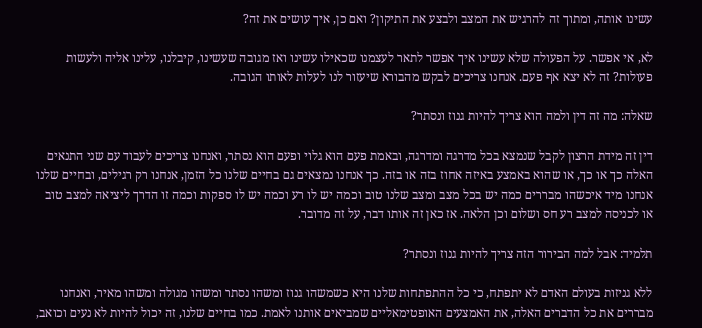עשינו אותה, ומתוך זה להרגיש את המצב ולבצע את התיקון? ואם כן, איך עושים את זה?

לא, אי אפשר. על הפעולה שלא עשינו איך אפשר לתאר לעצמנו שכאילו עשינו ואז מגובה שעשינו, קיבלנו, עלינו אליה ולעשות פעולות? זה לא יצא אף פעם. אנחנו צריכים לבקש מהבורא שיעזור לנו לעלות לאותו הגובה.

שאלה: מה זה דין ולמה הוא צריך להיות גנוז ונסתר?

דין זה מידת הרצון לקבל שנמצא בכל מדרגה ומדרגה, ובאמת פעם הוא גלוי ופעם הוא נסתר, ואנחנו צריכים לעבוד עם שני התנאים האלה כך או כך, או שהוא באמצע באיזה אחוז בזה או בזה. כך אנחנו נמצאים גם בחיים שלנו כל הזמן, אנחנו רק רגילים, ובחיים שלנו אנחנו מיד איכשהו מבררים כמה יש בכל מצב ומצב שלנו טוב וכמה יש לו רע וכמה יש לו ספקות וכמה זו הדרך ליציאה למצב טוב או לכניסה למצב רע חס ושלום וכן הלאה. אז כאן זה אותו דבר, על זה מדובר.

תלמיד: אבל למה הבירור הזה צריך להיות גנוז ונסתר?

ללא גניזות בעולם האדם לא יתפתח, כי כל ההתפתחות שלנו היא כשמשהו גנוז ומשהו נסתר ומשהו מגולה ומשהו מאיר, ואנחנו מבררים את כל הדברים האלה, את האמצעים האופטימאליים שמביאים אותנו לאמת. כמו בחיים שלנו, זה יכול להיות לא נעים וכואב,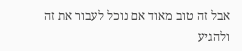אבל זה טוב מאוד אם נוכל לעבור את זה ולהגיע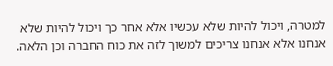למטרה, ויכול להיות שלא עכשיו אלא אחר כך ויכול להיות שלא אנחנו אלא אנחנו צריכים למשוך לזה את כוח החברה וכן הלאה.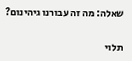שאלה: מה זה עבורנו גיהינום?

תלוי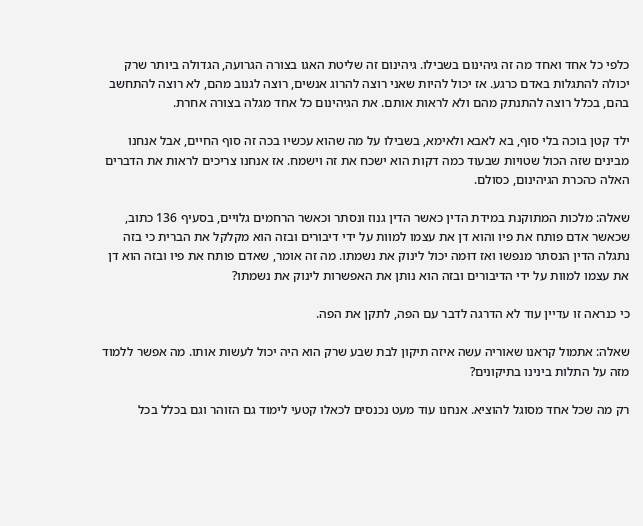כלפי כל אחד ואחד מה זה גיהינום בשבילו. גיהינום זה שליטת האגו בצורה הגרועה, הגדולה ביותר שרק יכולה להתגלות באדם כרגע. אז יכול להיות שאני רוצה להרוג אנשים, רוצה לגנוב מהם, לא רוצה להתחשב בהם, בכלל רוצה להתנתק מהם ולא לראות אותם. את הגיהינום כל אחד מגלה בצורה אחרת.

ילד קטן בוכה בלי סוף, בא לאבא ולאימא, בשבילו על מה שהוא עכשיו בכה זה סוף החיים, אבל אנחנו מבינים שזה הכול שטויות שבעוד כמה דקות הוא ישכח את זה וישמח. אז אנחנו צריכים לראות את הדברים האלה כהכרת הגיהינום, כסולם.

שאלה: מלכות המתוקנת במידת הדין כאשר הדין גנוז ונסתר וכאשר הרחמים גלויים, בסעיף 136 כתוב, שכאשר אדם פותח את פיו והוא דן את עצמו למוות על ידי דיבורים ובזה הוא מקלקל את הברית כי בזה נתגלה הדין הנסתר מנפשו ואז דוּמה יכול לינוק את נשמתו. מה זה אומר, שאדם פותח את פיו ובזה הוא דן את עצמו למוות על ידי הדיבורים ובזה הוא נותן את האפשרות לינוק את נשמתו?

כי כנראה זו עדיין עוד לא הדרגה לדבר עם הפה, לתקן את הפה.

שאלה: אתמול קראנו שאוריה עשה איזה תיקון לבת שבע שרק הוא היה יכול לעשות אותו. מה אפשר ללמוד מזה על התלות בינינו בתיקונים?

רק מה שכל אחד מסוגל להוציא. אנחנו עוד מעט נכנסים לכאלו קטעי לימוד גם הזוהר וגם בכלל בכל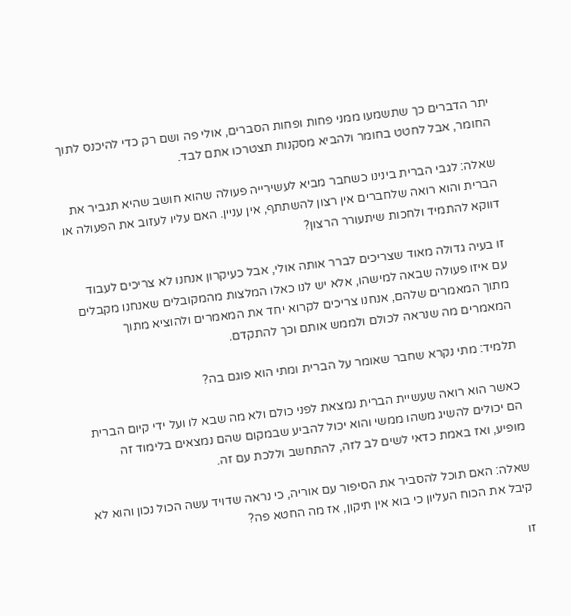יתר הדברים כך שתשמעו ממני פחות ופחות הסברים, אולי פה ושם רק כדי להיכנס לתוך החומר, אבל לחטט בחומר ולהביא מסקנות תצטרכו אתם לבד.

שאלה: לגבי הברית בינינו כשחבר מביא לעשירייה פעולה שהוא חושב שהיא תגביר את הברית והוא רואה שלחברים אין רצון להשתתף, אין עניין. האם עליו לעזוב את הפעולה או דווקא להתמיד ולחכות שיתעורר הרצון?

זו בעיה גדולה מאוד שצריכים לברר אותה אולי, אבל כעיקרון אנחנו לא צריכים לעבוד עם איזו פעולה שבאה למישהו, אלא יש לנו כאלו המלצות מהמקובלים שאנחנו מקבלים מתוך המאמרים שלהם, אנחנו צריכים לקרוא יחד את המאמרים ולהוציא מתוך המאמרים מה שנראה לכולם ולממש אותם וכך להתקדם.

תלמיד: מתי נקרא שחבר שאומר על הברית ומתי הוא פוגם בה?

כאשר הוא רואה שעשיית הברית נמצאת לפני כולם ולא מה שבא לו ועל ידי קיום הברית הם יכולים להשיג משהו ממשי והוא יכול להביע שבמקום שהם נמצאים בלימוד זה מופיע, ואז באמת כדאי לשים לב לזה, להתחשב וללכת עם זה.

שאלה: האם תוכל להסביר את הסיפור עם אוריה, כי נראה שדויד עשה הכול נכון והוא לא קיבל את הכוח העליון כי בוא אין תיקון, אז מה החטא פה?

זו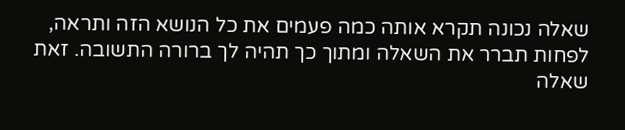שאלה נכונה תקרא אותה כמה פעמים את כל הנושא הזה ותראה, לפחות תברר את השאלה ומתוך כך תהיה לך ברורה התשובה. זאת שאלה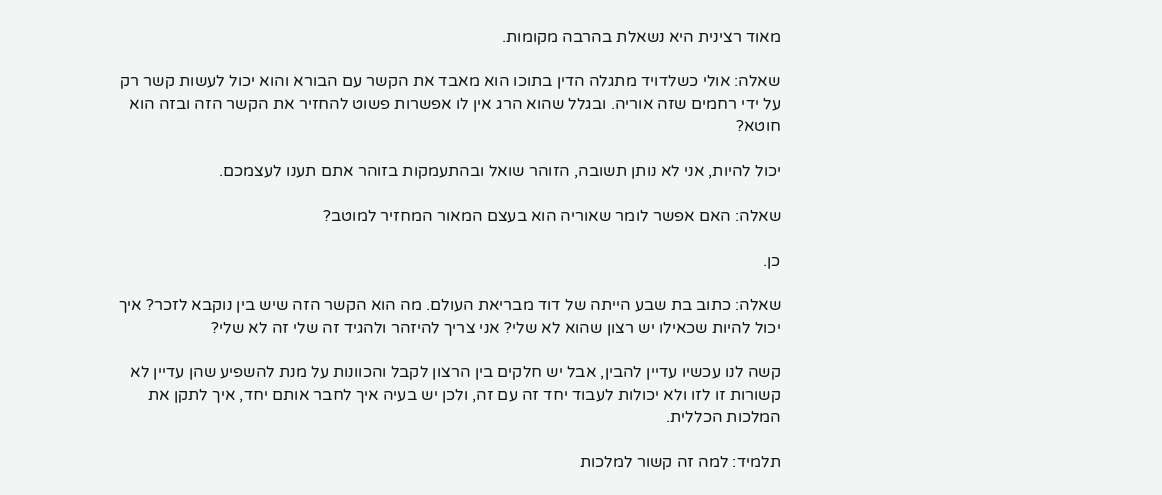מאוד רצינית היא נשאלת בהרבה מקומות.

שאלה: אולי כשלדויד מתגלה הדין בתוכו הוא מאבד את הקשר עם הבורא והוא יכול לעשות קשר רק על ידי רחמים שזה אוריה. ובגלל שהוא הרג אין לו אפשרות פשוט להחזיר את הקשר הזה ובזה הוא חוטא?

יכול להיות, אני לא נותן תשובה, הזוהר שואל ובהתעמקות בזוהר אתם תענו לעצמכם.

שאלה: האם אפשר לומר שאוריה הוא בעצם המאור המחזיר למוטב?

כן.

שאלה: כתוב בת שבע הייתה של דוד מבריאת העולם. מה הוא הקשר הזה שיש בין נוקבא לזכר? איך יכול להיות שכאילו יש רצון שהוא לא שלי? אני צריך להיזהר ולהגיד זה שלי זה לא שלי?

קשה לנו עכשיו עדיין להבין, אבל יש חלקים בין הרצון לקבל והכוונות על מנת להשפיע שהן עדיין לא קשורות זו לזו ולא יכולות לעבוד יחד זה עם זה, ולכן יש בעיה איך לחבר אותם יחד, איך לתקן את המלכות הכללית.

תלמיד: למה זה קשור למלכות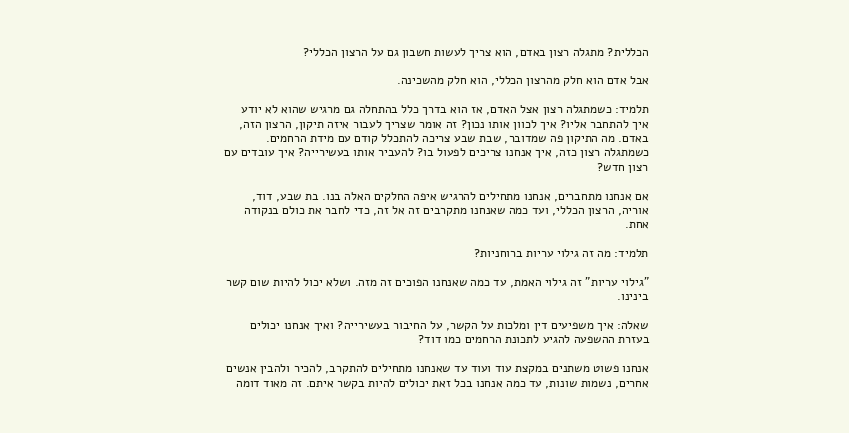הכללית? מתגלה רצון באדם, הוא צריך לעשות חשבון גם על הרצון הכללי?

אבל אדם הוא חלק מהרצון הכללי, הוא חלק מהשכינה.

תלמיד: כשמתגלה רצון אצל האדם, אז הוא בדרך כלל בהתחלה גם מרגיש שהוא לא יודע איך להתחבר אליו? איך לכוון אותו נכון? זה אומר שצריך לעבור איזה תיקון, הרצון הזה, באדם. מה התיקון פה שמדובר, שבת שבע צריכה להתכלל קודם עם מידת הרחמים. כשמתגלה רצון כזה, איך אנחנו צריכים לפעול בו? להעביר אותו בעשירייה? איך עובדים עם רצון חדש?

אם אנחנו מתחברים, אנחנו מתחילים להרגיש איפה החלקים האלה בנו. בת שבע, דוד, אוריה, הרצון הכללי, ועד כמה שאנחנו מתקרבים זה אל זה, כדי לחבר את כולם בנקודה אחת.

תלמיד: מה זה גילוי עריות ברוחניות?

"גילוי עריות" זה גילוי האמת, עד כמה שאנחנו הפוכים זה מזה. ושלא יכול להיות שום קשר בינינו.

שאלה: איך משפיעים דין ומלכות על הקשר, על החיבור בעשירייה? ואיך אנחנו יכולים בעזרת ההשפעה להגיע לתכונת הרחמים כמו דוד?

אנחנו פשוט משתנים במקצת עוד ועוד עד שאנחנו מתחילים להתקרב, להכיר ולהבין אנשים אחרים, נשמות שונות, עד כמה אנחנו בכל זאת יכולים להיות בקשר איתם. זה מאוד דומה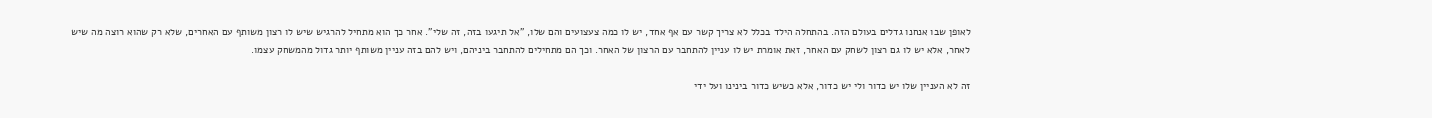לאופן שבו אנחנו גדלים בעולם הזה. בהתחלה הילד בכלל לא צריך קשר עם אף אחד, יש לו כמה צעצועים והם שלו, "אל תיגעו בזה, זה שלי". אחר כך הוא מתחיל להרגיש שיש לו רצון משותף עם האחרים, שלא רק שהוא רוצה מה שיש לאחר, אלא יש לו גם רצון לשחק עם האחר, זאת אומרת יש לו עניין להתחבר עם הרצון של האחר. וכך הם מתחילים להתחבר ביניהם, ויש להם בזה עניין משותף יותר גדול מהמשחק עצמו.

זה לא העניין שלו יש כדור ולי יש כדור, אלא כשיש כדור בינינו ועל ידי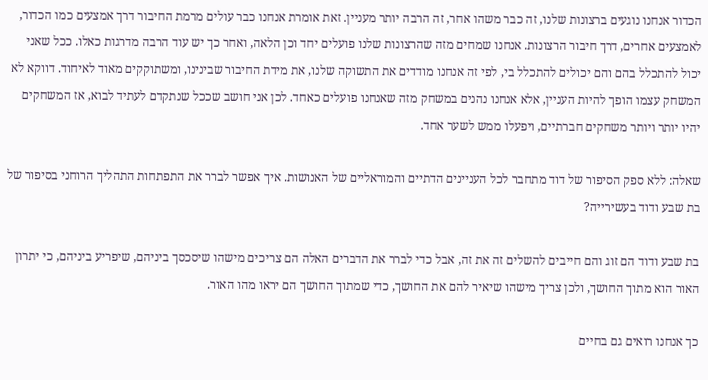הכדור אנחנו נוגעים ברצונות שלנו, זה כבר משהו אחר, זה הרבה יותר מעניין. זאת אומרת אנחנו כבר עולים מרמת החיבור דרך אמצעים כמו הכדור, לאמצעים אחרים, דרך חיבור הרצונות. אנחנו שמחים מזה שהרצונות שלנו פועלים יחד וכן הלאה, ואחר כך יש עוד הרבה מדרגות כאלו. ככל שאני יכול להתכלל בהם והם יכולים להתכלל בי, לפי זה אנחנו מודדים את התשוקה שלנו, את מידת החיבור שבינינו, ומשתוקקים מאוד לאיחוד. דווקא לא המשחק עצמו הופך להיות העניין, אלא אנחנו נהנים במשחק מזה שאנחנו פועלים כאחד. לכן אני חושב שככל שנתקדם לעתיד לבוא, אז המשחקים יהיו יותר ויותר משחקים חברתיים, ויפעלו ממש לשער אחד.

שאלה: ללא ספק הסיפור של דוד מתחבר לכל העניינים הדתיים והמוראליים של האנושות. איך אפשר לברר את התפתחות התהליך הרוחני בסיפור של בת שבע ודוד בעשירייה?

בת שבע ודוד הם זוג והם חייבים להשלים זה את זה, אבל כדי לברר את הדברים האלה הם צריכים מישהו שיסכסך ביניהם, שיפריע ביניהם, כי יתרון האור הוא מתוך החושך, ולכן צריך מישהו שיאיר להם את החושך, כדי שמתוך החושך הם יראו מהו האור.

כך אנחנו רואים גם בחיים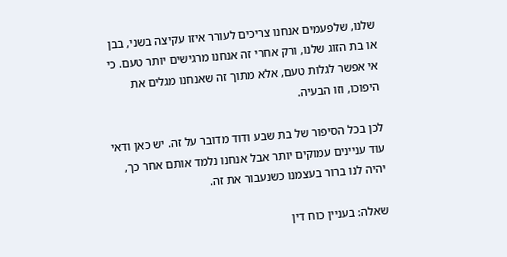שלנו, שלפעמים אנחנו צריכים לעורר איזו עקיצה בשני, בבן או בת הזוג שלנו, ורק אחרי זה אנחנו מרגישים יותר טעם. כי אי אפשר לגלות טעם, אלא מתוך זה שאנחנו מגלים את היפוכו, וזו הבעיה.

לכן בכל הסיפור של בת שבע ודוד מדובר על זה. יש כאן ודאי עוד עניינים עמוקים יותר אבל אנחנו נלמד אותם אחר כך, יהיה לנו ברור בעצמנו כשנעבור את זה.

שאלה: בעניין כוח דין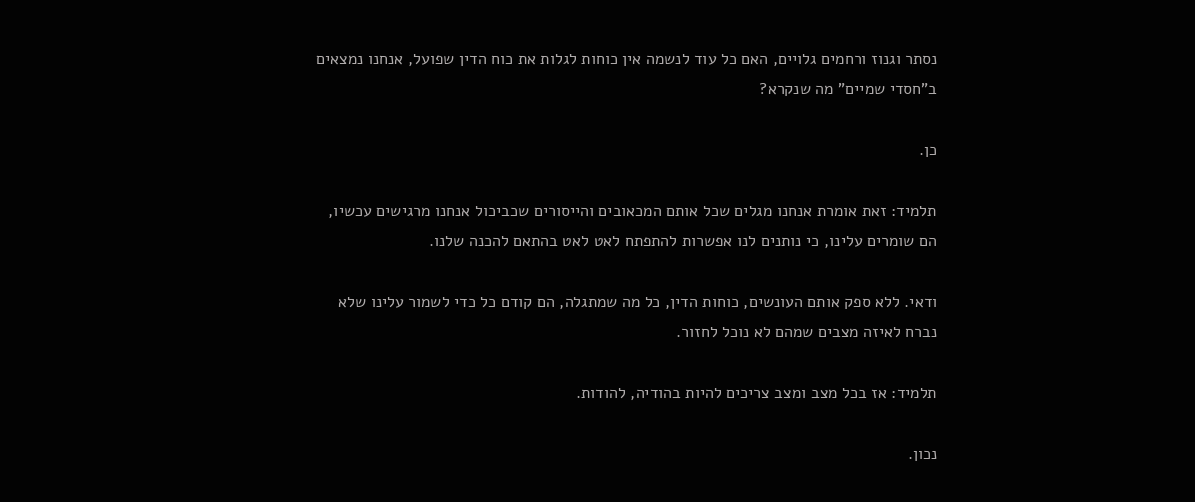נסתר וגנוז ורחמים גלויים, האם כל עוד לנשמה אין כוחות לגלות את כוח הדין שפועל, אנחנו נמצאים ב"חסדי שמיים" מה שנקרא?

כן.

תלמיד: זאת אומרת אנחנו מגלים שכל אותם המכאובים והייסורים שכביכול אנחנו מרגישים עכשיו, הם שומרים עלינו, כי נותנים לנו אפשרות להתפתח לאט לאט בהתאם להכנה שלנו.

ודאי. ללא ספק אותם העונשים, כוחות הדין, כל מה שמתגלה, הם קודם כל כדי לשמור עלינו שלא נברח לאיזה מצבים שמהם לא נוכל לחזור.

תלמיד: אז בכל מצב ומצב צריכים להיות בהודיה, להודות.

נכון.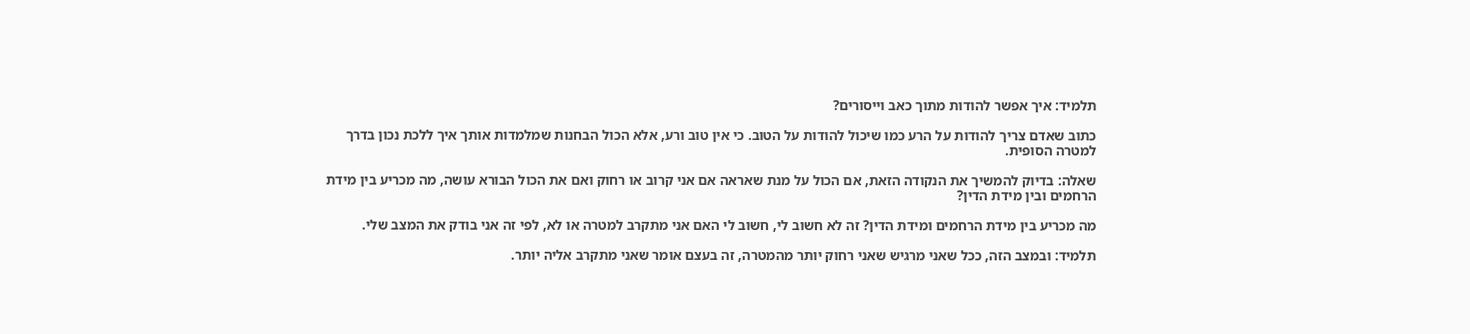תלמיד: איך אפשר להודות מתוך כאב וייסורים?

כתוב שאדם צריך להודות על הרע כמו שיכול להודות על הטוב. כי אין טוב ורע, אלא הכול הבחנות שמלמדות אותך איך ללכת נכון בדרך למטרה הסופית.

שאלה: בדיוק להמשיך את הנקודה הזאת, אם הכול על מנת שאראה אם אני קרוב או רחוק ואם את הכול הבורא עושה, מה מכריע בין מידת הרחמים ובין מידת הדין?

מה מכריע בין מידת הרחמים ומידת הדין? זה לא חשוב לי, חשוב לי האם אני מתקרב למטרה או לא, לפי זה אני בודק את המצב שלי.

תלמיד: ובמצב הזה, ככל שאני מרגיש שאני רחוק יותר מהמטרה, זה בעצם אומר שאני מתקרב אליה יותר.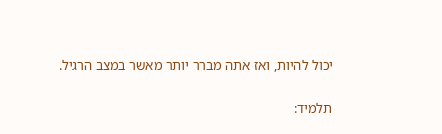יכול להיות, ואז אתה מברר יותר מאשר במצב הרגיל.

תלמיד: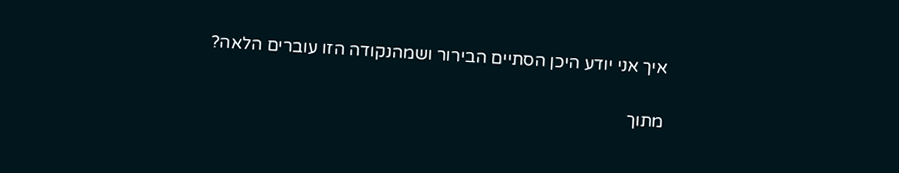איך אני יודע היכן הסתיים הבירור ושמהנקודה הזו עוברים הלאה?

מתוך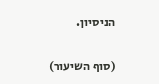הניסיון.

(סוף השיעור)